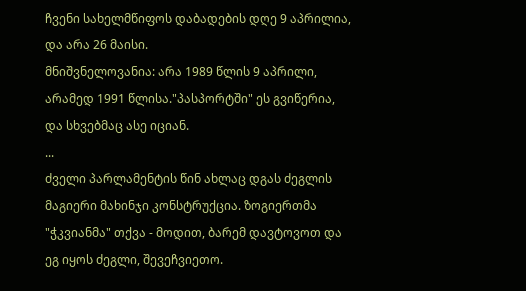ჩვენი სახელმწიფოს დაბადების დღე 9 აპრილია, და არა 26 მაისი.
მნიშვნელოვანია: არა 1989 წლის 9 აპრილი, არამედ 1991 წლისა."პასპორტში" ეს გვიწერია, და სხვებმაც ასე იციან.
...
ძველი პარლამენტის წინ ახლაც დგას ძეგლის მაგიერი მახინჯი კონსტრუქცია. ზოგიერთმა "ჭკვიანმა" თქვა - მოდით, ბარემ დავტოვოთ და ეგ იყოს ძეგლი, შევეჩვიეთო.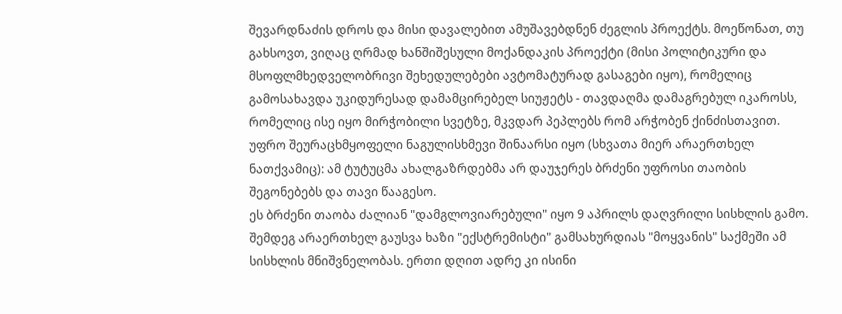შევარდნაძის დროს და მისი დავალებით ამუშავებდნენ ძეგლის პროექტს. მოეწონათ, თუ გახსოვთ, ვიღაც ღრმად ხანშიშესული მოქანდაკის პროექტი (მისი პოლიტიკური და მსოფლმხედველობრივი შეხედულებები ავტომატურად გასაგები იყო), რომელიც გამოსახავდა უკიდურესად დამამცირებელ სიუჟეტს - თავდაღმა დამაგრებულ იკაროსს, რომელიც ისე იყო მირჭობილი სვეტზე, მკვდარ პეპლებს რომ არჭობენ ქინძისთავით. უფრო შეურაცხმყოფელი ნაგულისხმევი შინაარსი იყო (სხვათა მიერ არაერთხელ ნათქვამიც): ამ ტუტუცმა ახალგაზრდებმა არ დაუჯერეს ბრძენი უფროსი თაობის შეგონებებს და თავი წააგესო.
ეს ბრძენი თაობა ძალიან "დამგლოვიარებული" იყო 9 აპრილს დაღვრილი სისხლის გამო. შემდეგ არაერთხელ გაუსვა ხაზი "ექსტრემისტი" გამსახურდიას "მოყვანის" საქმეში ამ სისხლის მნიშვნელობას. ერთი დღით ადრე კი ისინი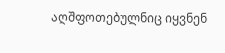აღშფოთებულნიც იყვნენ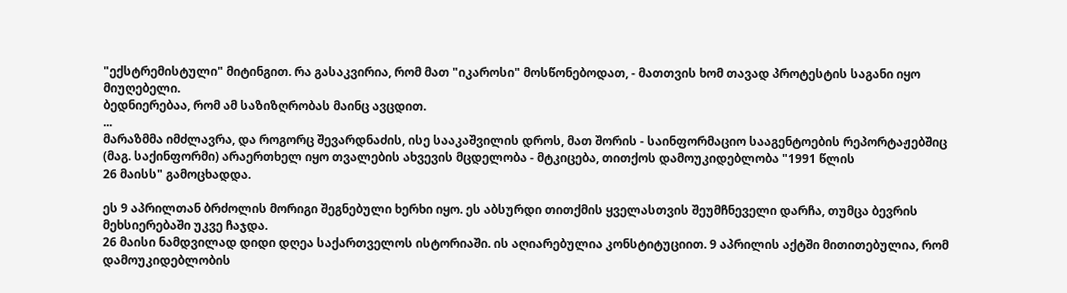"ექსტრემისტული" მიტინგით. რა გასაკვირია, რომ მათ "იკაროსი" მოსწონებოდათ, - მათთვის ხომ თავად პროტესტის საგანი იყო მიუღებელი.
ბედნიერებაა, რომ ამ საზიზღრობას მაინც ავცდით.
...
მარაზმმა იმძლავრა, და როგორც შევარდნაძის, ისე სააკაშვილის დროს, მათ შორის - საინფორმაციო სააგენტოების რეპორტაჟებშიც (მაგ. საქინფორმი) არაერთხელ იყო თვალების ახვევის მცდელობა - მტკიცება, თითქოს დამოუკიდებლობა "1991 წლის
26 მაისს" გამოცხადდა.

ეს 9 აპრილთან ბრძოლის მორიგი შეგნებული ხერხი იყო. ეს აბსურდი თითქმის ყველასთვის შეუმჩნეველი დარჩა, თუმცა ბევრის მეხსიერებაში უკვე ჩაჯდა.
26 მაისი ნამდვილად დიდი დღეა საქართველოს ისტორიაში. ის აღიარებულია კონსტიტუციით. 9 აპრილის აქტში მითითებულია, რომ დამოუკიდებლობის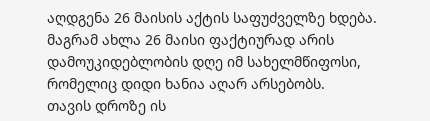აღდგენა 26 მაისის აქტის საფუძველზე ხდება.
მაგრამ ახლა 26 მაისი ფაქტიურად არის დამოუკიდებლობის დღე იმ სახელმწიფოსი, რომელიც დიდი ხანია აღარ არსებობს.
თავის დროზე ის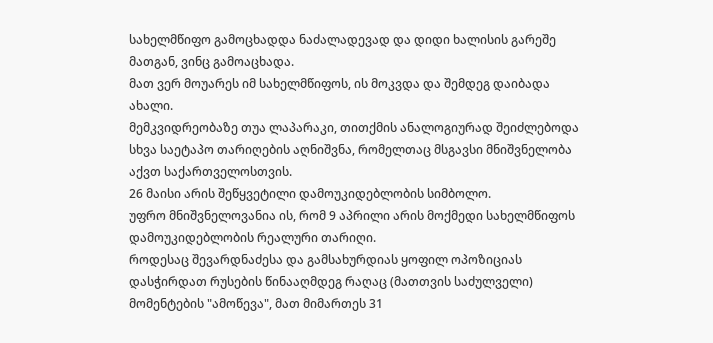სახელმწიფო გამოცხადდა ნაძალადევად და დიდი ხალისის გარეშე მათგან, ვინც გამოაცხადა.
მათ ვერ მოუარეს იმ სახელმწიფოს, ის მოკვდა და შემდეგ დაიბადა ახალი.
მემკვიდრეობაზე თუა ლაპარაკი, თითქმის ანალოგიურად შეიძლებოდა სხვა საეტაპო თარიღების აღნიშვნა, რომელთაც მსგავსი მნიშვნელობა აქვთ საქართველოსთვის.
26 მაისი არის შეწყვეტილი დამოუკიდებლობის სიმბოლო.
უფრო მნიშვნელოვანია ის, რომ 9 აპრილი არის მოქმედი სახელმწიფოს დამოუკიდებლობის რეალური თარიღი.
როდესაც შევარდნაძესა და გამსახურდიას ყოფილ ოპოზიციას დასჭირდათ რუსების წინააღმდეგ რაღაც (მათთვის საძულველი) მომენტების "ამოწევა", მათ მიმართეს 31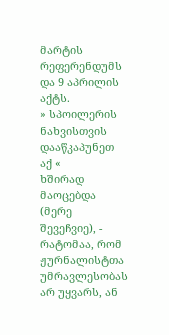მარტის რეფერენდუმს და 9 აპრილის აქტს.
» სპოილერის ნახვისთვის დააწკაპუნეთ აქ «
ხშირად მაოცებდა (მერე შევეჩვიე), - რატომაა, რომ ჟურნალისტთა უმრავლესობას არ უყვარს, ან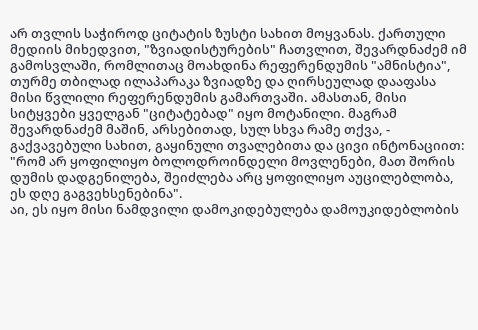არ თვლის საჭიროდ ციტატის ზუსტი სახით მოყვანას. ქართული მედიის მიხედვით, "ზვიადისტურების" ჩათვლით, შევარდნაძემ იმ გამოსვლაში, რომლითაც მოახდინა რეფერენდუმის "ამნისტია", თურმე თბილად ილაპარაკა ზვიადზე და ღირსეულად დააფასა მისი წვლილი რეფერენდუმის გამართვაში. ამასთან, მისი სიტყვები ყველგან "ციტატებად" იყო მოტანილი. მაგრამ შევარდნაძემ მაშინ, არსებითად, სულ სხვა რამე თქვა, - გაქვავებული სახით, გაყინული თვალებითა და ცივი ინტონაციით:
"რომ არ ყოფილიყო ბოლოდროინდელი მოვლენები, მათ შორის დუმის დადგენილება, შეიძლება არც ყოფილიყო აუცილებლობა, ეს დღე გაგვეხსენებინა".
აი, ეს იყო მისი ნამდვილი დამოკიდებულება დამოუკიდებლობის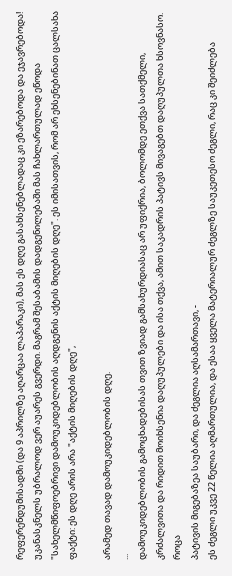რეფერენდუმისადმი (და 9 აპრილზე აღარცაა ლაპარაკი), მას ეს დღე გასახსენებლადაც კი ეზარებოდა და ეჯავრებოდა!
უკანასკნელს უბრალოდ ვერ აუარეს გვერდი. მაგრამ შესაბამის დადგენილებაში მას ჩახლართულად ეწოდა "სახელმწიფოებრივი დამოუკიდებლობის აღდგენის აქტის მიღების დღე". ეს იმისათვის, რომ არ ეხსენებინათ ცალსახა ფაქტი: ეს დღე არის არა "აქტის მიღების დღე",

არამედ თავად დამოუკიდებლობის დღე.
...
დამოუკიდებლობის გამოცხადებისას თვით ზვიად გამსახურდიასაც არ უფიქრია, ბოლომდე ეთქვა სათქმელი, კრძალვითა და რიდით მოიხსენია დაღუპულები და ისა თქვა, ამით საკადრის პატივს მივაგებთ დაღუპულთა ხსოვნასო.
როცა
პატივის მიგებაზეა საუბარი, და ძეგლია აღსამართავი, -
ეს ძეგლი უკვე 22 წელია აღმართულია, და ესაა ყველა მატერიალურ ძეგლზე საუკეთესო ძეგლი, რაც კი შეიძლება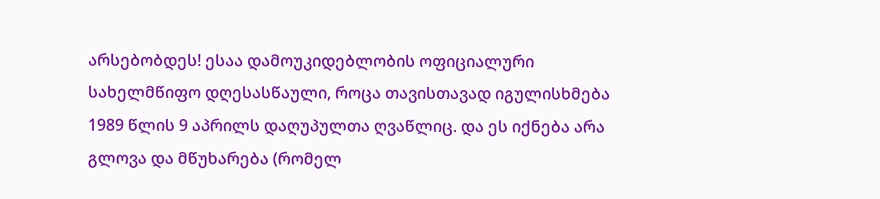არსებობდეს! ესაა დამოუკიდებლობის ოფიციალური სახელმწიფო დღესასწაული, როცა თავისთავად იგულისხმება 1989 წლის 9 აპრილს დაღუპულთა ღვაწლიც. და ეს იქნება არა გლოვა და მწუხარება (რომელ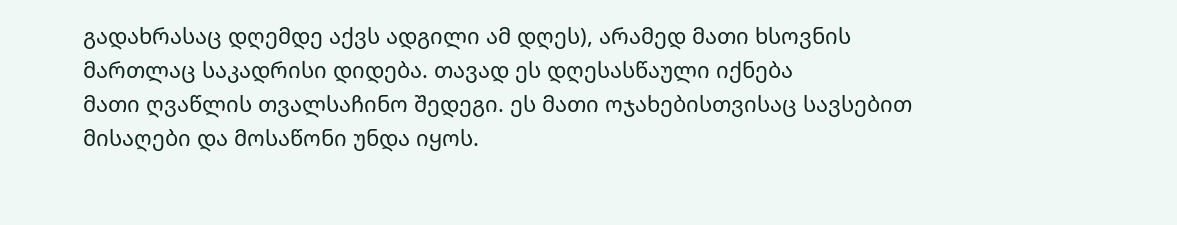გადახრასაც დღემდე აქვს ადგილი ამ დღეს), არამედ მათი ხსოვნის მართლაც საკადრისი დიდება. თავად ეს დღესასწაული იქნება
მათი ღვაწლის თვალსაჩინო შედეგი. ეს მათი ოჯახებისთვისაც სავსებით მისაღები და მოსაწონი უნდა იყოს.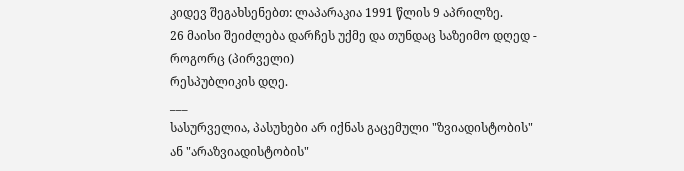კიდევ შეგახსენებთ: ლაპარაკია 1991 წლის 9 აპრილზე.
26 მაისი შეიძლება დარჩეს უქმე და თუნდაც საზეიმო დღედ - როგორც (პირველი)
რესპუბლიკის დღე.
___
სასურველია, პასუხები არ იქნას გაცემული "ზვიადისტობის" ან "არაზვიადისტობის"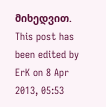მიხედვით.
This post has been edited by ErK on 8 Apr 2013, 05:53